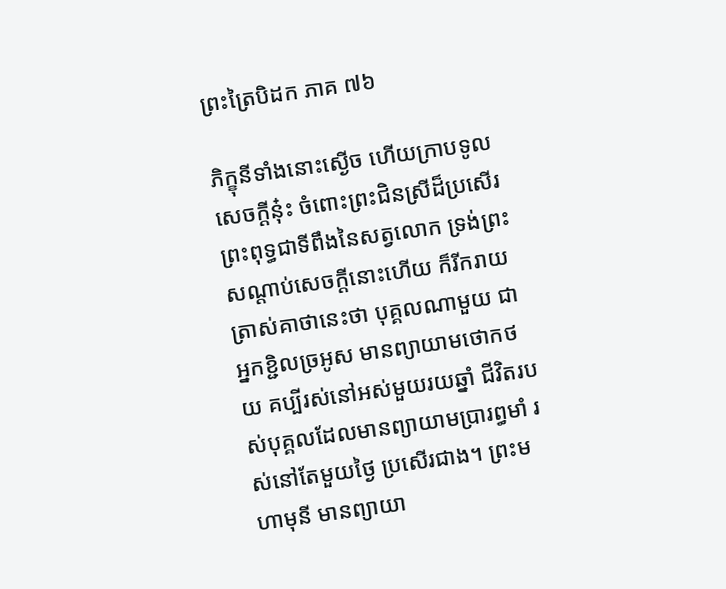ព្រះត្រៃបិដក ភាគ ៧៦

ភិក្ខុនីទាំងនោះស្ងើច ហើយក្រាបទូលសេចក្ដីនុ៎ះ ចំពោះព្រះជិនស្រីដ៏ប្រសើរ ព្រះពុទ្ធជាទីពឹងនៃសត្វលោក ទ្រង់ព្រះសណ្ដាប់សេចក្ដីនោះហើយ ក៏រីករាយ ត្រាស់គាថានេះថា បុគ្គលណាមួយ ជាអ្នកខ្ជិលច្រអូស មានព្យាយាមថោកថយ គប្បីរស់នៅអស់មួយរយឆ្នាំ ជីវិតរបស់បុគ្គលដែលមានព្យាយាមប្រារព្ធមាំ រស់នៅតែមួយថ្ងៃ ប្រសើរជាង។ ព្រះមហាមុនី មានព្យាយា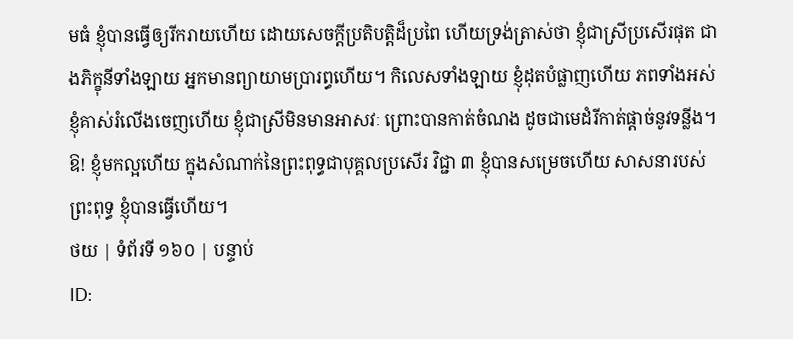មធំ ខ្ញុំបានធ្វើឲ្យរីករាយហើយ ដោយសេចក្ដីប្រតិបត្តិដ៏ប្រពៃ ហើយទ្រង់ត្រាស់ថា ខ្ញុំជាស្រីប្រសើរផុត ជាងភិក្ខុនីទាំងឡាយ អ្នកមានព្យាយាមប្រារព្ធហើយ។ កិលេសទាំងឡាយ ខ្ញុំដុតបំផ្លាញហើយ ភពទាំងអស់ ខ្ញុំគាស់រំលើងចេញហើយ ខ្ញុំជាស្រីមិនមានអាសវៈ ព្រោះបានកាត់ចំណង ដូចជាមេដំរីកាត់ផ្ដាច់នូវទន្លីង។ ឱ! ខ្ញុំមកល្អហើយ ក្នុងសំណាក់នៃព្រះពុទ្ធជាបុគ្គលប្រសើរ វិជ្ជា ៣ ខ្ញុំបានសម្រេចហើយ សាសនារបស់ព្រះពុទ្ធ ខ្ញុំបានធ្វើហើយ។
ថយ | ទំព័រទី ១៦០ | បន្ទាប់
ID: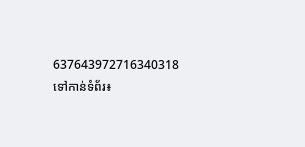637643972716340318
ទៅកាន់ទំព័រ៖